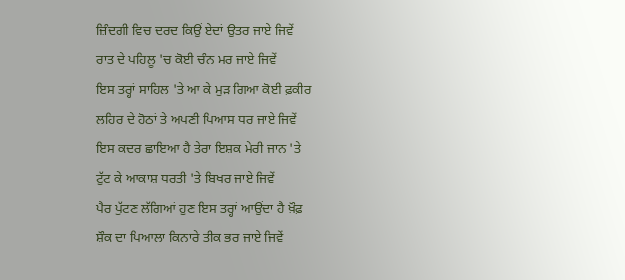ਜ਼ਿੰਦਗੀ ਵਿਚ ਦਰਦ ਕਿਉਂ ਏਦਾਂ ਉਤਰ ਜਾਏ ਜਿਵੇਂ
ਰਾਤ ਦੇ ਪਹਿਲੂ 'ਚ ਕੋਈ ਚੰਨ ਮਰ ਜਾਏ ਜਿਵੇਂ
ਇਸ ਤਰ੍ਹਾਂ ਸਾਹਿਲ 'ਤੇ ਆ ਕੇ ਮੁੜ ਗਿਆ ਕੋਈ ਫ਼ਕੀਰ
ਲਹਿਰ ਦੇ ਹੋਠਾਂ ਤੇ ਅਪਣੀ ਪਿਆਸ ਧਰ ਜਾਏ ਜਿਵੇਂ
ਇਸ ਕਦਰ ਛਾਇਆ ਹੈ ਤੇਰਾ ਇਸ਼ਕ ਮੇਰੀ ਜਾਨ 'ਤੇ
ਟੁੱਟ ਕੇ ਆਕਾਸ਼ ਧਰਤੀ 'ਤੇ ਬਿਖਰ ਜਾਏ ਜਿਵੇਂ
ਪੈਰ ਪੁੱਟਣ ਲੱਗਿਆਂ ਹੁਣ ਇਸ ਤਰ੍ਹਾਂ ਆਉਂਦਾ ਹੈ ਖ਼ੌਫ਼
ਸ਼ੌਕ ਦਾ ਪਿਆਲਾ ਕਿਨਾਰੇ ਤੀਕ ਭਰ ਜਾਏ ਜਿਵੇਂ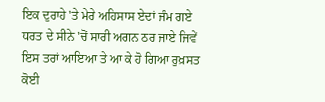ਇਕ ਦੁਰਾਹੇ 'ਤੇ ਮੇਰੇ ਅਹਿਸਾਸ ਏਦਾਂ ਜੰਮ ਗਏ
ਧਰਤ ਦੇ ਸੀਨੇ 'ਚੋਂ ਸਾਰੀ ਅਗਨ ਠਰ ਜਾਏ ਜਿਵੇਂ
ਇਸ ਤਰਾਂ ਆਇਆ ਤੇ ਆ ਕੇ ਹੋ ਗਿਆ ਰੁਖ਼ਸਤ ਕੋਈ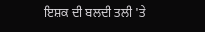ਇਸ਼ਕ ਦੀ ਬਲਦੀ ਤਲੀ 'ਤੇ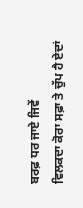ਬਰਫ਼ ਧਰ ਜਾਏ ਜਿਵੇਂ
ਵਿਲਕਦਾ ਕੋਰਾ ਸਫ਼ਾ ਤੇ ਚੁੱਪ ਹੈ ਏਦਾਂ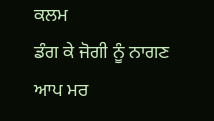ਕਲਮ
ਡੰਗ ਕੇ ਜੋਗੀ ਨੂੰ ਨਾਗਣ ਆਪ ਮਰ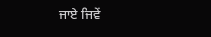ਜਾਏ ਜਿਵੇਂ